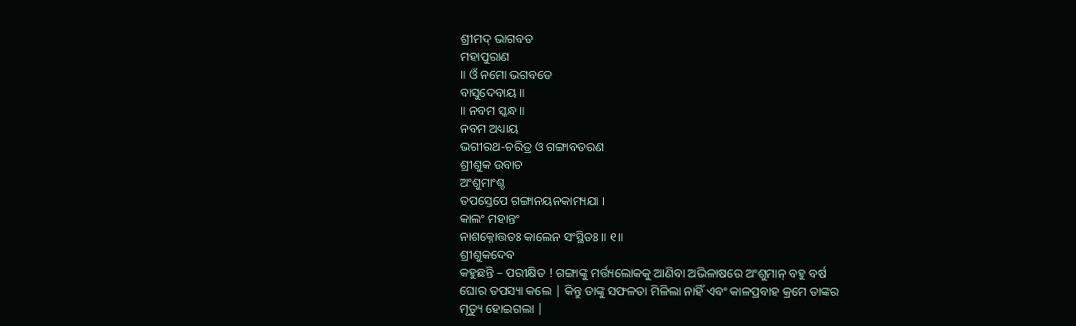ଶ୍ରୀମଦ୍ ଭାଗବତ
ମହାପୁରାଣ
॥ ଓଁ ନମୋ ଭଗବତେ
ବାସୁଦେବାୟ ॥
॥ ନବମ ସ୍କନ୍ଧ ॥
ନବମ ଅଧ୍ୟାୟ
ଭଗୀରଥ-ଚରିତ୍ର ଓ ଗଙ୍ଗାବତରଣ
ଶ୍ରୀଶୁକ ଉବାଚ
ଅଂଶୁମାଂଶ୍ଚ
ତପସ୍ତେପେ ଗଙ୍ଗାନୟନକାମ୍ୟଯା ।
କାଲଂ ମହାନ୍ତଂ
ନାଶକ୍ନୋତ୍ତତଃ କାଲେନ ସଂସ୍ଥିତଃ ॥ ୧॥
ଶ୍ରୀଶୁକଦେବ
କହୁଛନ୍ତି – ପରୀକ୍ଷିତ ! ଗଙ୍ଗାଙ୍କୁ ମର୍ତ୍ତ୍ୟଲୋକକୁ ଆଣିବା ଅଭିଳାଷରେ ଅଂଶୁମାନ୍ ବହୁ ବର୍ଷ
ଘୋର ତପସ୍ୟା କଲେ | କିନ୍ତୁ ତାଙ୍କୁ ସଫଳତା ମିଳିଲା ନାହିଁ ଏବଂ କାଳପ୍ରବାହ କ୍ରମେ ତାଙ୍କର
ମୃତ୍ୟୁ ହୋଇଗଲା |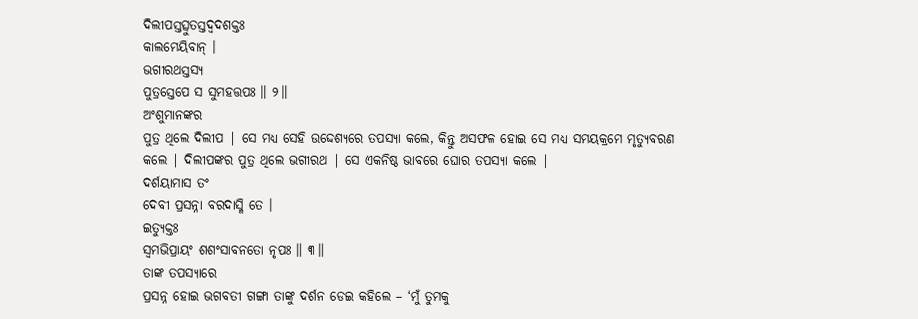ଦିଲୀପସ୍ତତ୍ସୁତସ୍ତଦ୍ୱଦଶକ୍ତଃ
କାଲମେୟିବାନ୍ ।
ଭଗୀରଥସ୍ତସ୍ୟ
ପୁତ୍ରସ୍ତେପେ ସ ସୁମହତ୍ତପଃ ॥ ୨॥
ଅଂଶୁମାନଙ୍କର
ପୁତ୍ର ଥିଲେ ଦିଲୀପ | ସେ ମଧ୍ୟ ସେହି ଉଦ୍ଦେଶ୍ୟରେ ତପସ୍ୟା କଲେ, କିନ୍ତୁ ଅସଫଳ ହୋଇ ସେ ମଧ୍ୟ ସମୟକ୍ରମେ ମୃତ୍ୟୁବରଣ
କଲେ | ଦିଲୀପଙ୍କର ପୁତ୍ର ଥିଲେ ଭଗୀରଥ | ସେ ଏକନିଷ୍ଠ ଭାବରେ ଘୋର ତପସ୍ୟା କଲେ |
ଦର୍ଶୟାମାସ ତଂ
ଦେବୀ ପ୍ରସନ୍ନା ବରଦାସ୍ମି ତେ ।
ଇତ୍ୟୁକ୍ତଃ
ସ୍ୱମଭିପ୍ରାୟଂ ଶଶଂସାବନତୋ ନୃପଃ ॥ ୩॥
ତାଙ୍କ ତପସ୍ୟାରେ
ପ୍ରସନ୍ନ ହୋଇ ଭଗବତୀ ଗଙ୍ଗା ତାଙ୍କୁ ଦର୍ଶନ ଡେଇ କହିଲେ – ‘ମୁଁ ତୁମକୁ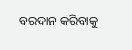ବରଦାନ କରିବାକୁ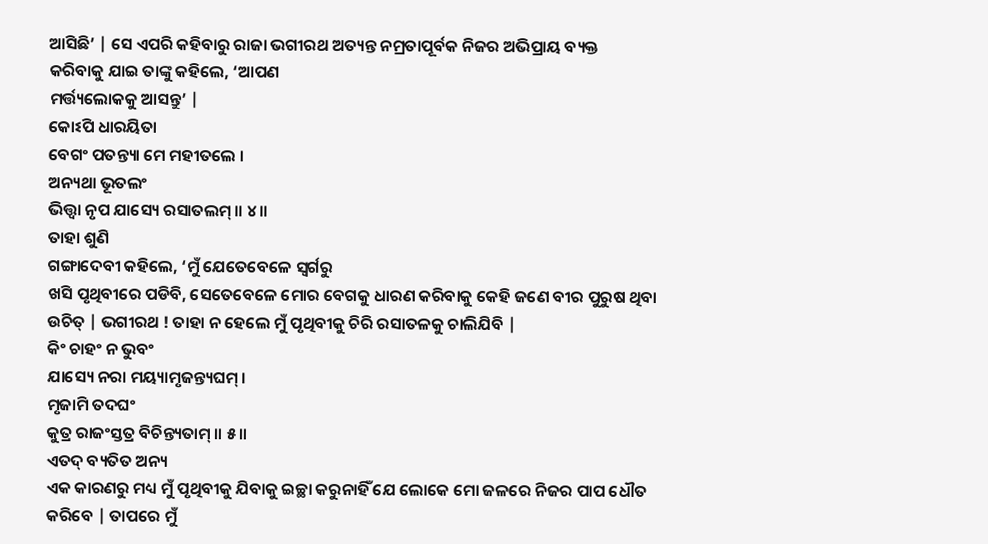ଆସିଛି’ | ସେ ଏପରି କହିବାରୁ ରାଜା ଭଗୀରଥ ଅତ୍ୟନ୍ତ ନମ୍ରତାପୂର୍ବକ ନିଜର ଅଭିପ୍ରାୟ ବ୍ୟକ୍ତ
କରିବାକୁ ଯାଇ ତାଙ୍କୁ କହିଲେ, ‘ଆପଣ
ମର୍ତ୍ତ୍ୟଲୋକକୁ ଆସନ୍ତୁ’ |
କୋଽପି ଧାରୟିତା
ବେଗଂ ପତନ୍ତ୍ୟା ମେ ମହୀତଲେ ।
ଅନ୍ୟଥା ଭୂତଲଂ
ଭିତ୍ତ୍ୱା ନୃପ ଯାସ୍ୟେ ରସାତଲମ୍ ॥ ୪॥
ତାହା ଶୁଣି
ଗଙ୍ଗାଦେବୀ କହିଲେ, ‘ମୁଁ ଯେତେବେଳେ ସ୍ବର୍ଗରୁ
ଖସି ପୃଥିବୀରେ ପଡିବି, ସେତେବେଳେ ମୋର ବେଗକୁ ଧାରଣ କରିବାକୁ କେହି ଜଣେ ବୀର ପୁରୁଷ ଥିବା
ଉଚିତ୍ | ଭଗୀରଥ ! ତାହା ନ ହେଲେ ମୁଁ ପୃଥିବୀକୁ ଚିରି ରସାତଳକୁ ଚାଲିଯିବି |
କିଂ ଚାହଂ ନ ଭୁବଂ
ଯାସ୍ୟେ ନରା ମୟ୍ୟାମୃଜନ୍ତ୍ୟଘମ୍ ।
ମୃଜାମି ତଦଘଂ
କୁତ୍ର ରାଜଂସ୍ତତ୍ର ବିଚିନ୍ତ୍ୟତାମ୍ ॥ ୫॥
ଏତଦ୍ ବ୍ୟତିତ ଅନ୍ୟ
ଏକ କାରଣରୁ ମଧ୍ୟ ମୁଁ ପୃଥିବୀକୁ ଯିବାକୁ ଇଚ୍ଛା କରୁନାହିଁ ଯେ ଲୋକେ ମୋ ଜଳରେ ନିଜର ପାପ ଧୌତ
କରିବେ | ତାପରେ ମୁଁ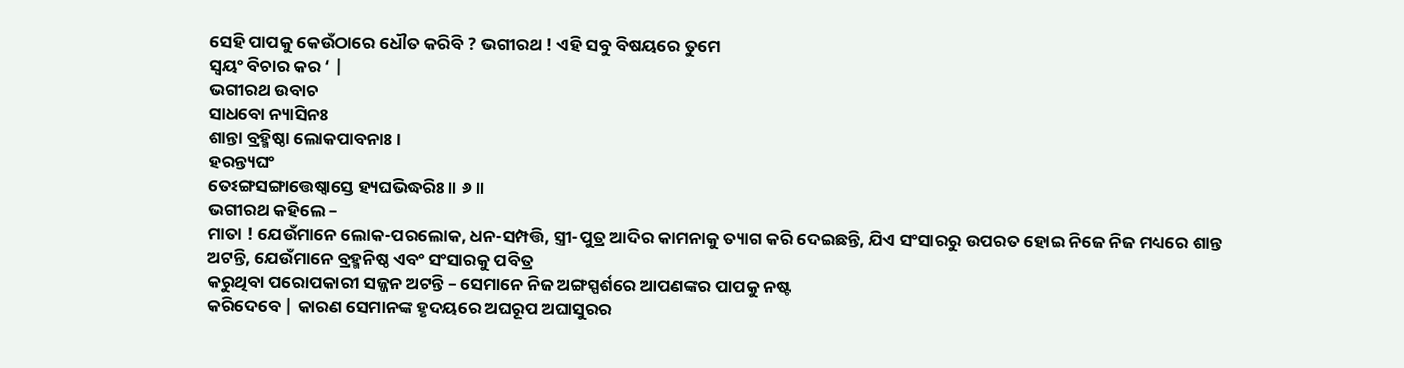ସେହି ପାପକୁ କେଉଁଠାରେ ଧୌତ କରିବି ? ଭଗୀରଥ ! ଏହି ସବୁ ବିଷୟରେ ତୁମେ
ସ୍ବୟଂ ବିଚାର କର ‘ |
ଭଗୀରଥ ଉବାଚ
ସାଧବୋ ନ୍ୟାସିନଃ
ଶାନ୍ତା ବ୍ରହ୍ମିଷ୍ଠା ଲୋକପାବନାଃ ।
ହରନ୍ତ୍ୟଘଂ
ତେଽଙ୍ଗସଙ୍ଗାତ୍ତେଷ୍ୱାସ୍ତେ ହ୍ୟଘଭିଦ୍ଧରିଃ ॥ ୬॥
ଭଗୀରଥ କହିଲେ –
ମାତା ! ଯେଉଁମାନେ ଲୋକ-ପରଲୋକ, ଧନ-ସମ୍ପତ୍ତି, ସ୍ତ୍ରୀ-ପୁତ୍ର ଆଦିର କାମନାକୁ ତ୍ୟାଗ କରି ଦେଇଛନ୍ତି, ଯିଏ ସଂସାରରୁ ଉପରତ ହୋଇ ନିଜେ ନିଜ ମଧ୍ୟରେ ଶାନ୍ତ
ଅଟନ୍ତି, ଯେଉଁମାନେ ବ୍ରହ୍ମନିଷ୍ଠ ଏବଂ ସଂସାରକୁ ପବିତ୍ର
କରୁଥିବା ପରୋପକାରୀ ସଜ୍ଜନ ଅଟନ୍ତି – ସେମାନେ ନିଜ ଅଙ୍ଗସ୍ପର୍ଶରେ ଆପଣଙ୍କର ପାପକୁ ନଷ୍ଟ
କରିଦେବେ | କାରଣ ସେମାନଙ୍କ ହୃଦୟରେ ଅଘରୂପ ଅଘାସୁରର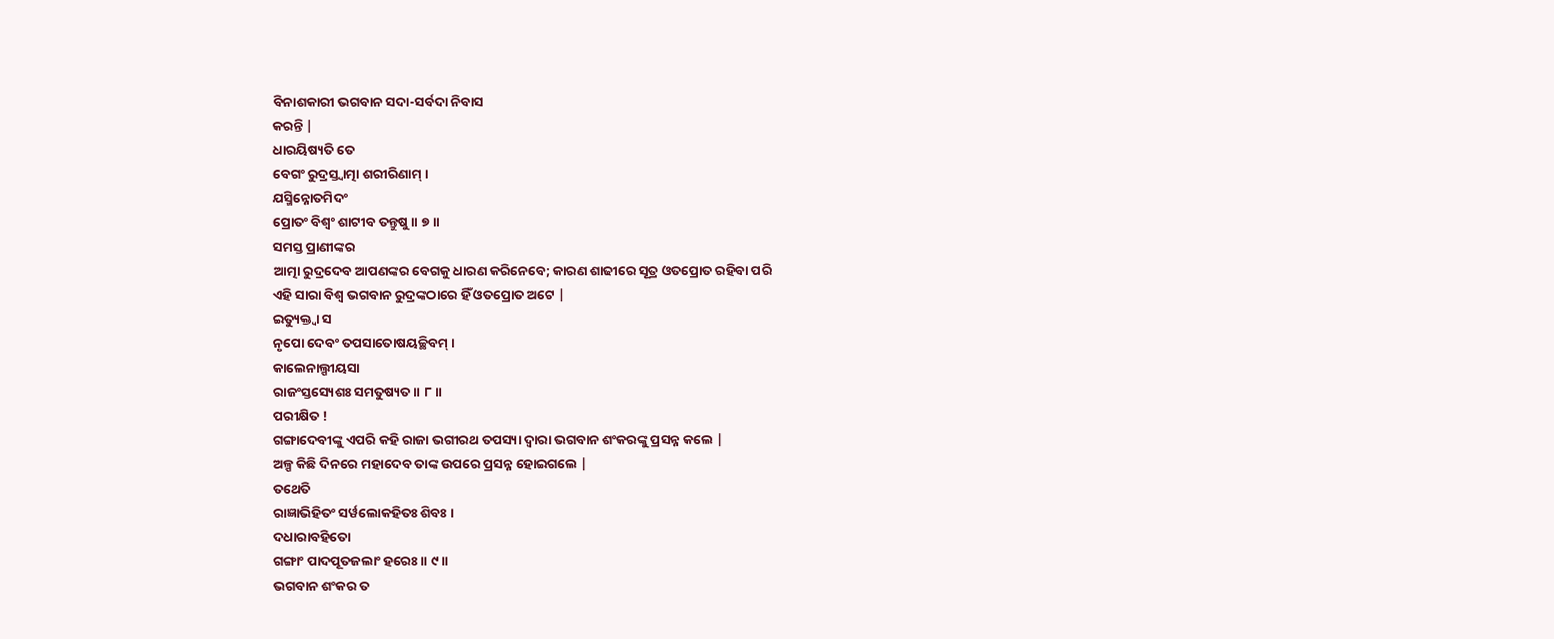ବିନାଶକାରୀ ଭଗବାନ ସଦା-ସର୍ବଦା ନିବାସ
କରନ୍ତି |
ଧାରୟିଷ୍ୟତି ତେ
ବେଗଂ ରୁଦ୍ରସ୍ତ୍ୱାତ୍ମା ଶରୀରିଣାମ୍ ।
ଯସ୍ମିନ୍ନୋତମିଦଂ
ପ୍ରୋତଂ ବିଶ୍ୱଂ ଶାଟୀବ ତନ୍ତୁଷୁ ॥ ୭॥
ସମସ୍ତ ପ୍ରାଣୀଙ୍କର
ଆତ୍ମା ରୁଦ୍ରଦେବ ଆପଣଙ୍କର ବେଗକୁ ଧାରଣ କରିନେବେ; କାରଣ ଶାଢୀରେ ସୂତ୍ର ଓତପ୍ରୋତ ରହିବା ପରି
ଏହି ସାରା ବିଶ୍ବ ଭଗବାନ ରୁଦ୍ରଙ୍କଠାରେ ହିଁ ଓତପ୍ରୋତ ଅଟେ |
ଇତ୍ୟୁକ୍ତ୍ୱା ସ
ନୃପୋ ଦେବଂ ତପସାତୋଷୟଚ୍ଛିବମ୍ ।
କାଲେନାଲ୍ପୀୟସା
ରାଜଂସ୍ତସ୍ୟେଶଃ ସମତୁଷ୍ୟତ ॥ ୮॥
ପରୀକ୍ଷିତ !
ଗଙ୍ଗାଦେବୀଙ୍କୁ ଏପରି କହି ରାଜା ଭଗୀରଥ ତପସ୍ୟା ଦ୍ବାରା ଭଗବାନ ଶଂକରଙ୍କୁ ପ୍ରସନ୍ନ କଲେ |
ଅଳ୍ପ କିଛି ଦିନରେ ମହାଦେବ ତାଙ୍କ ଉପରେ ପ୍ରସନ୍ନ ହୋଇଗଲେ |
ତଥେତି
ରାଜ୍ଞାଭିହିତଂ ସର୍ୱଲୋକହିତଃ ଶିବଃ ।
ଦଧାରାବହିତୋ
ଗଙ୍ଗାଂ ପାଦପୂତଜଲାଂ ହରେଃ ॥ ୯॥
ଭଗବାନ ଶଂକର ତ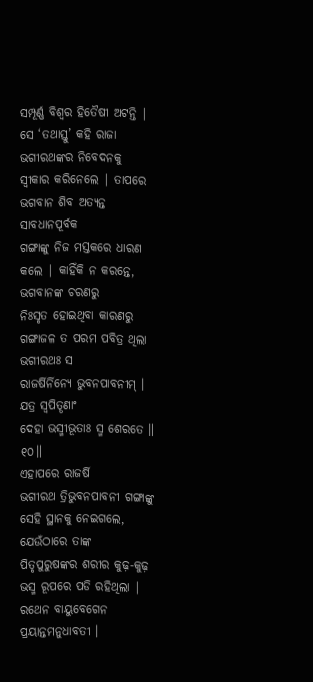ସମ୍ପୂର୍ଣ୍ଣ ବିଶ୍ବର ହିତୈଷୀ ଅଟନ୍ତି | ସେ ‘ତଥାସ୍ତୁ’ କହି ରାଜା
ଭଗୀରଥଙ୍କର ନିବେଦନକୁ ସ୍ବୀକାର କରିନେଲେ | ତାପରେ ଭଗବାନ ଶିବ ଅତ୍ୟନ୍ତ ସାବଧାନପୂର୍ବକ
ଗଙ୍ଗାଙ୍କୁ ନିଜ ମସ୍ତକରେ ଧାରଣ କଲେ | କାହିଁକି ନ କରନ୍ତେ, ଭଗବାନଙ୍କ ଚରଣରୁ
ନିଃସୃତ ହୋଇଥିବା କାରଣରୁ ଗଙ୍ଗାଜଳ ତ ପରମ ପବିତ୍ର ଥିଲା
ଭଗୀରଥଃ ସ
ରାଜର୍ଷିର୍ନିନ୍ୟେ ଭୁବନପାବନୀମ୍ ।
ଯତ୍ର ସ୍ୱପିତୄଣାଂ
ଦେହା ଭସ୍ମୀଭୂତାଃ ସ୍ମ ଶେରତେ ॥ ୧୦॥
ଏହାପରେ ରାଜର୍ଷି
ଭଗୀରଥ ତ୍ରିଭୁବନପାବନୀ ଗଙ୍ଗାଙ୍କୁ ସେହି ସ୍ଥାନକୁ ନେଇଗଲେ, ଯେଉଁଠାରେ ତାଙ୍କ
ପିତୃପୁରୁଷଙ୍କର ଶରୀର କୁଢ଼-କୁଢ଼ ଭସ୍ମ ରୂପରେ ପଡି ରହିଥିଲା |
ରଥେନ ବାୟୁବେଗେନ
ପ୍ରୟାନ୍ତମନୁଧାବତୀ ।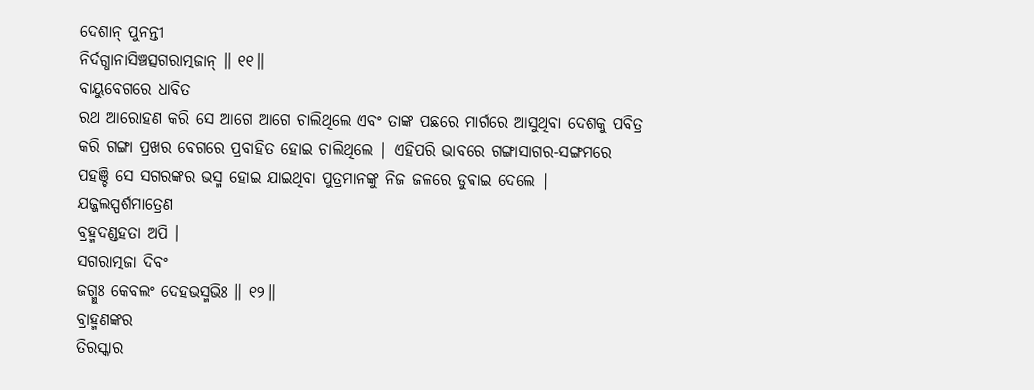ଦେଶାନ୍ ପୁନନ୍ତୀ
ନିର୍ଦଗ୍ଧାନାସିଞ୍ଚତ୍ସଗରାତ୍ମଜାନ୍ ॥ ୧୧॥
ବାୟୁବେଗରେ ଧାବିତ
ରଥ ଆରୋହଣ କରି ସେ ଆଗେ ଆଗେ ଚାଲିଥିଲେ ଏବଂ ତାଙ୍କ ପଛରେ ମାର୍ଗରେ ଆସୁଥିବା ଦେଶକୁ ପବିତ୍ର
କରି ଗଙ୍ଗା ପ୍ରଖର ବେଗରେ ପ୍ରବାହିତ ହୋଇ ଚାଲିଥିଲେ | ଏହିପରି ଭାବରେ ଗଙ୍ଗାସାଗର-ସଙ୍ଗମରେ
ପହଞ୍ଚି ସେ ସଗରଙ୍କର ଭସ୍ମ ହୋଇ ଯାଇଥିବା ପୁତ୍ରମାନଙ୍କୁ ନିଜ ଜଳରେ ଡୁଵାଇ ଦେଲେ |
ଯଜ୍ଜଲସ୍ପର୍ଶମାତ୍ରେଣ
ବ୍ରହ୍ମଦଣ୍ଡହତା ଅପି ।
ସଗରାତ୍ମଜା ଦିବଂ
ଜଗ୍ମୁଃ କେବଲଂ ଦେହଭସ୍ମଭିଃ ॥ ୧୨॥
ବ୍ରାହ୍ମଣଙ୍କର
ତିରସ୍କାର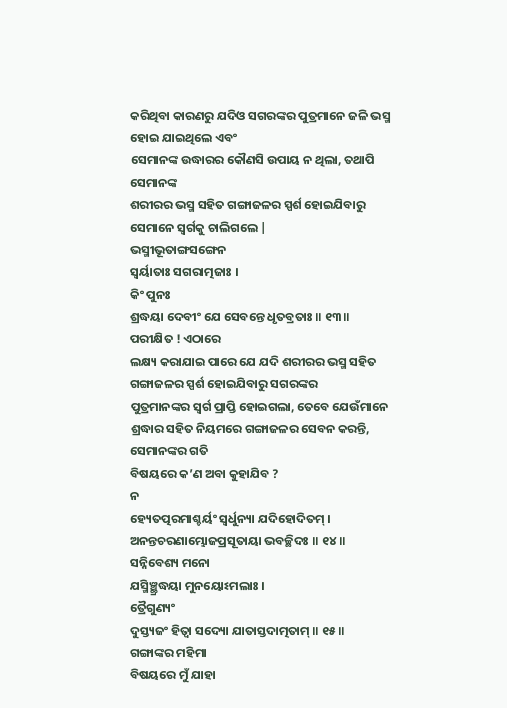କରିଥିବା କାରଣରୁ ଯଦିଓ ସଗରଙ୍କର ପୁତ୍ରମାନେ ଜଳି ଭସ୍ମ ହୋଇ ଯାଇଥିଲେ ଏବଂ
ସେମାନଙ୍କ ଉଦ୍ଧାରର କୌଣସି ଉପାୟ ନ ଥିଲା, ତଥାପି ସେମାନଙ୍କ
ଶରୀରର ଭସ୍ମ ସହିତ ଗଙ୍ଗାଜଳର ସ୍ପର୍ଶ ହୋଇଯିବାରୁ ସେମାନେ ସ୍ବର୍ଗକୁ ଚାଲିଗଲେ |
ଭସ୍ମୀଭୂତାଙ୍ଗସଙ୍ଗେନ
ସ୍ୱର୍ୟାତାଃ ସଗରାତ୍ମଜାଃ ।
କିଂ ପୁନଃ
ଶ୍ରଦ୍ଧୟା ଦେବୀଂ ଯେ ସେବନ୍ତେ ଧୃତବ୍ରତାଃ ॥ ୧୩॥
ପରୀକ୍ଷିତ ! ଏଠାରେ
ଲକ୍ଷ୍ୟ କରାଯାଇ ପାରେ ଯେ ଯଦି ଶରୀରର ଭସ୍ମ ସହିତ ଗଙ୍ଗାଜଳର ସ୍ପର୍ଶ ହୋଇଯିବାରୁ ସଗରଙ୍କର
ପୁତ୍ରମାନଙ୍କର ସ୍ବର୍ଗ ପ୍ରାପ୍ତି ହୋଇଗଲା, ତେବେ ଯେଉଁମାନେ
ଶ୍ରଦ୍ଧାର ସହିତ ନିୟମରେ ଗଙ୍ଗାଜଳର ସେବନ କରନ୍ତି, ସେମାନଙ୍କର ଗତି
ବିଷୟରେ କ’ଣ ଅବା କୁହାଯିବ ?
ନ
ହ୍ୟେତତ୍ପରମାଶ୍ଚର୍ୟଂ ସ୍ୱର୍ଧୁନ୍ୟା ଯଦିହୋଦିତମ୍ ।
ଅନନ୍ତଚରଣାମ୍ଭୋଜପ୍ରସୂତାୟା ଭବଚ୍ଛିଦଃ ॥ ୧୪॥
ସନ୍ନିବେଶ୍ୟ ମନୋ
ଯସ୍ମିଞ୍ଛ୍ରଦ୍ଧୟା ମୁନୟୋଽମଲାଃ ।
ତ୍ରୈଗୁଣ୍ୟଂ
ଦୁସ୍ତ୍ୟଜଂ ହିତ୍ୱା ସଦ୍ୟୋ ଯାତାସ୍ତଦାତ୍ମତାମ୍ ॥ ୧୫॥
ଗଙ୍ଗାଙ୍କର ମହିମା
ବିଷୟରେ ମୁଁ ଯାହା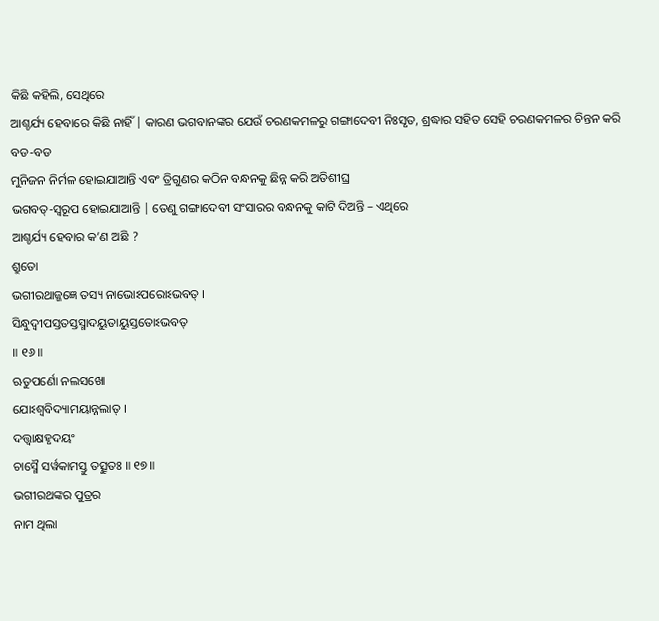କିଛି କହିଲି, ସେଥିରେ
ଆଶ୍ଚର୍ଯ୍ୟ ହେବାରେ କିଛି ନାହିଁ | କାରଣ ଭଗବାନଙ୍କର ଯେଉଁ ଚରଣକମଳରୁ ଗଙ୍ଗାଦେବୀ ନିଃସୃତ, ଶ୍ରଦ୍ଧାର ସହିତ ସେହି ଚରଣକମଳର ଚିନ୍ତନ କରି ବଡ-ବଡ
ମୁନିଜନ ନିର୍ମଳ ହୋଇଯାଆନ୍ତି ଏବଂ ତ୍ରିଗୁଣର କଠିନ ବନ୍ଧନକୁ ଛିନ୍ନ କରି ଅତିଶୀଘ୍ର
ଭଗବତ୍-ସ୍ବରୂପ ହୋଇଯାଆନ୍ତି | ତେଣୁ ଗଙ୍ଗାଦେବୀ ସଂସାରର ବନ୍ଧନକୁ କାଟି ଦିଅନ୍ତି – ଏଥିରେ
ଆଶ୍ଚର୍ଯ୍ୟ ହେବାର କ’ଣ ଅଛି ?
ଶ୍ରୁତୋ
ଭଗୀରଥାଜ୍ଜଜ୍ଞେ ତସ୍ୟ ନାଭୋଽପରୋଽଭବତ୍ ।
ସିନ୍ଧୁଦ୍ୱୀପସ୍ତତସ୍ତସ୍ମାଦୟୁତାୟୁସ୍ତତୋଽଭବତ୍
॥ ୧୬॥
ଋତୁପର୍ଣୋ ନଲସଖୋ
ଯୋଽଶ୍ୱବିଦ୍ୟାମୟାନ୍ନଲାତ୍ ।
ଦତ୍ତ୍ୱାକ୍ଷହୃଦୟଂ
ଚାସ୍ମୈ ସର୍ୱକାମସ୍ତୁ ତତ୍ସୁତଃ ॥ ୧୭॥
ଭଗୀରଥଙ୍କର ପୁତ୍ରର
ନାମ ଥିଲା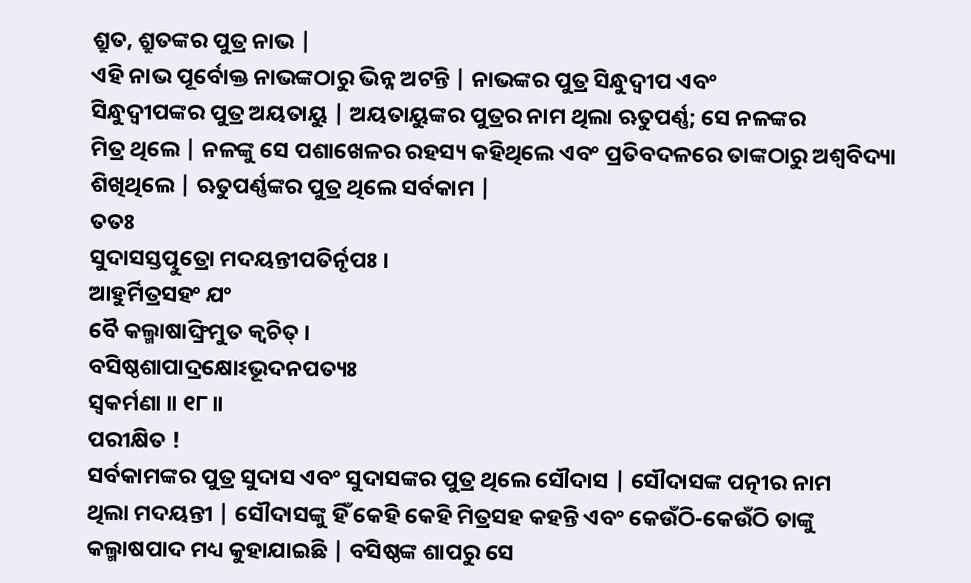ଶ୍ରୁତ, ଶ୍ରୁତଙ୍କର ପୁତ୍ର ନାଭ |
ଏହି ନାଭ ପୂର୍ବୋକ୍ତ ନାଭଙ୍କଠାରୁ ଭିନ୍ନ ଅଟନ୍ତି | ନାଭଙ୍କର ପୁତ୍ର ସିନ୍ଧୁଦ୍ବୀପ ଏବଂ
ସିନ୍ଧୁଦ୍ବୀପଙ୍କର ପୁତ୍ର ଅୟତାୟୁ | ଅୟତାୟୁଙ୍କର ପୁତ୍ରର ନାମ ଥିଲା ଋତୁପର୍ଣ୍ଣ; ସେ ନଳଙ୍କର
ମିତ୍ର ଥିଲେ | ନଳଙ୍କୁ ସେ ପଶାଖେଳର ରହସ୍ୟ କହିଥିଲେ ଏବଂ ପ୍ରତିବଦଳରେ ତାଙ୍କଠାରୁ ଅଶ୍ବବିଦ୍ୟା
ଶିଖିଥିଲେ | ଋତୁପର୍ଣ୍ଣଙ୍କର ପୁତ୍ର ଥିଲେ ସର୍ବକାମ |
ତତଃ
ସୁଦାସସ୍ତତ୍ପୁତ୍ରୋ ମଦୟନ୍ତୀପତିର୍ନୃପଃ ।
ଆହୁର୍ମିତ୍ରସହଂ ଯଂ
ବୈ କଲ୍ମାଷାଙ୍ଘ୍ରିମୁତ କ୍ୱଚିତ୍ ।
ବସିଷ୍ଠଶାପାଦ୍ରକ୍ଷୋଽଭୂଦନପତ୍ୟଃ
ସ୍ୱକର୍ମଣା ॥ ୧୮॥
ପରୀକ୍ଷିତ !
ସର୍ବକାମଙ୍କର ପୁତ୍ର ସୁଦାସ ଏବଂ ସୁଦାସଙ୍କର ପୁତ୍ର ଥିଲେ ସୌଦାସ | ସୌଦାସଙ୍କ ପତ୍ନୀର ନାମ
ଥିଲା ମଦୟନ୍ତୀ | ସୌଦାସଙ୍କୁ ହିଁ କେହି କେହି ମିତ୍ରସହ କହନ୍ତି ଏବଂ କେଉଁଠି-କେଉଁଠି ତାଙ୍କୁ
କଲ୍ମାଷପାଦ ମଧ୍ୟ କୁହାଯାଇଛି | ବସିଷ୍ଠଙ୍କ ଶାପରୁ ସେ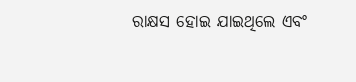ରାକ୍ଷସ ହୋଇ ଯାଇଥିଲେ ଏବଂ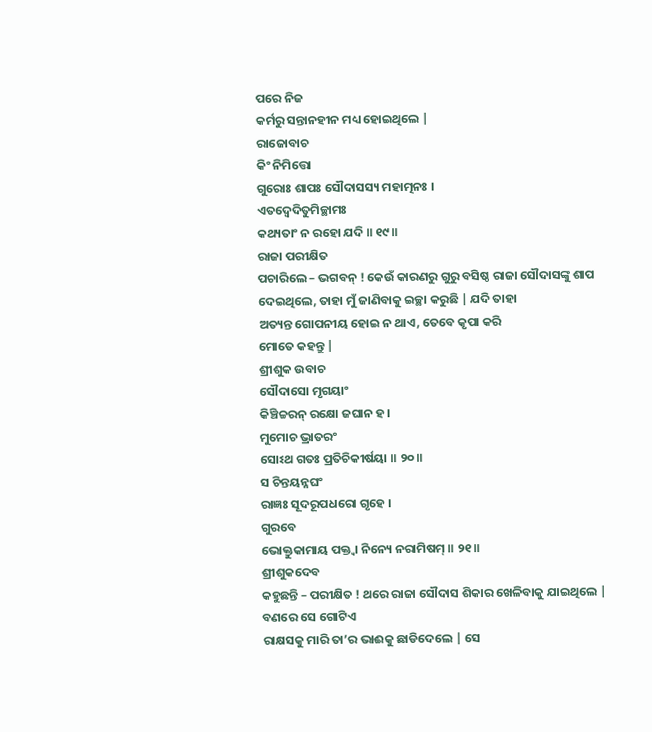ପରେ ନିଜ
କର୍ମରୁ ସନ୍ତାନହୀନ ମଧ୍ୟ ହୋଇଥିଲେ |
ରାଜୋବାଚ
କିଂ ନିମିତ୍ତୋ
ଗୁରୋଃ ଶାପଃ ସୌଦାସସ୍ୟ ମହାତ୍ମନଃ ।
ଏତଦ୍ୱେଦିତୁମିଚ୍ଛାମଃ
କଥ୍ୟତାଂ ନ ରହୋ ଯଦି ॥ ୧୯॥
ରାଜା ପରୀକ୍ଷିତ
ପଚାରିଲେ – ଭଗବନ୍ ! କେଉଁ କାରଣରୁ ଗୁରୁ ବସିଷ୍ଠ ରାଜା ସୌଦାସଙ୍କୁ ଶାପ ଦେଇଥିଲେ, ତାହା ମୁଁ ଜାଣିବାକୁ ଇଚ୍ଛା କରୁଛି | ଯଦି ତାହା
ଅତ୍ୟନ୍ତ ଗୋପନୀୟ ହୋଇ ନ ଥାଏ, ତେବେ କୃପା କରି
ମୋତେ କହନ୍ତୁ |
ଶ୍ରୀଶୁକ ଉବାଚ
ସୌଦାସୋ ମୃଗୟାଂ
କିଞ୍ଚିଚ୍ଚରନ୍ ରକ୍ଷୋ ଜଘାନ ହ ।
ମୁମୋଚ ଭ୍ରାତରଂ
ସୋଽଥ ଗତଃ ପ୍ରତିଚିକୀର୍ଷୟା ॥ ୨୦॥
ସ ଚିନ୍ତୟନ୍ନଘଂ
ରାଜ୍ଞଃ ସୂଦରୂପଧରୋ ଗୃହେ ।
ଗୁରବେ
ଭୋକ୍ତୁକାମାୟ ପକ୍ତ୍ୱା ନିନ୍ୟେ ନରାମିଷମ୍ ॥ ୨୧॥
ଶ୍ରୀଶୁକଦେବ
କହୁଛନ୍ତି – ପରୀକ୍ଷିତ ! ଥରେ ରାଜା ସୌଦାସ ଶିକାର ଖେଳିବାକୁ ଯାଇଥିଲେ | ବଣରେ ସେ ଗୋଟିଏ
ରାକ୍ଷସକୁ ମାରି ତା’ର ଭାଈକୁ ଛାଡିଦେଲେ | ସେ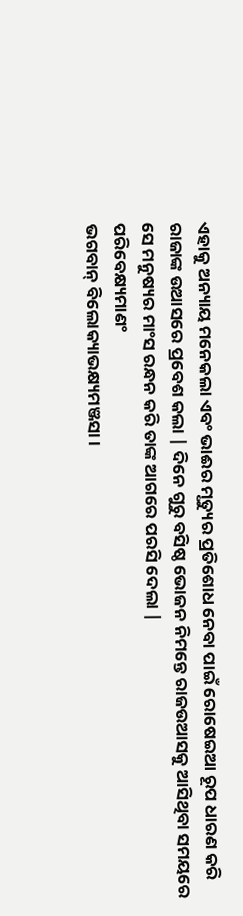ଏହାକୁ ଅନ୍ୟାୟ ମନେକଲା ଏବଂ ଭାଈର ମୃତ୍ୟୁର ପ୍ରତିଶୋଧ ନେବା ପାଇଁ ରୋଷେଇଆ ରୂପ ଧାରଣ କରି
ରାଜାଙ୍କ ଉଆସରେ ପ୍ରବେଶ କଲା | ଦିନେ ଗୁରୁ ବସିଷ୍ଠ ଭୋଜନ ନିମନ୍ତେ ରାଜଉଆସକୁ ଆସିଥିବା ସମୟରେ
ସେ ମନୁଷ୍ୟର ମାଂସ ରନ୍ଧନ କରି ତାଙ୍କ ଆଗରେ ପରସି ଦେଲା |
ପରିବେକ୍ଷ୍ୟମାଣଂ
ଭଗବାନ୍ ବିଲୋକ୍ୟାଭକ୍ଷ୍ୟମଞ୍ଜସା ।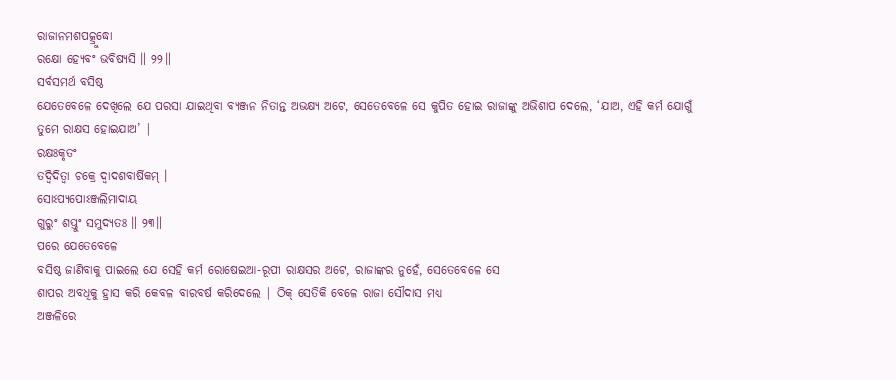ରାଜାନମଶପତ୍କ୍ରୁଦ୍ଧୋ
ରକ୍ଷୋ ହ୍ୟେବଂ ଭବିଷ୍ୟସି ॥ ୨୨॥
ସର୍ବସମର୍ଥ ବସିଷ୍ଠ
ଯେତେବେଳେ ଦେଖିଲେ ଯେ ପରସା ଯାଇଥିବା ବ୍ୟଞ୍ଜନ ନିତାନ୍ତ ଅଭକ୍ଷ୍ୟ ଅଟେ, ସେତେବେଳେ ସେ କୁପିତ ହୋଇ ରାଜାଙ୍କୁ ଅଭିଶାପ ଦେଲେ, ‘ଯାଅ, ଏହି କର୍ମ ଯୋଗୁଁ
ତୁମେ ରାକ୍ଷସ ହୋଇଯାଅ’ |
ରକ୍ଷଃକୃତଂ
ତଦ୍ୱିଦିତ୍ୱା ଚକ୍ରେ ଦ୍ୱାଦଶବାର୍ଷିକମ୍ ।
ସୋଽପ୍ୟପୋଽଞ୍ଜଲିମାଦାୟ
ଗୁରୁଂ ଶପ୍ତୁଂ ସମୁଦ୍ୟତଃ ॥ ୨୩॥
ପରେ ଯେତେବେଳେ
ବସିଷ୍ଠ ଜାଣିବାକୁ ପାଇଲେ ଯେ ସେହି କର୍ମ ରୋଷେଇଆ-ରୂପୀ ରାକ୍ଷସର ଅଟେ, ରାଜାଙ୍କର ନୁହେଁ, ସେତେବେଳେ ସେ
ଶାପର ଅବଧିକୁ ହ୍ରାସ କରି କେବଳ ବାରବର୍ଷ କରିଦେଲେ | ଠିକ୍ ସେତିକି ବେଳେ ରାଜା ସୌଦାସ ମଧ୍ୟ
ଅଞ୍ଜଳିରେ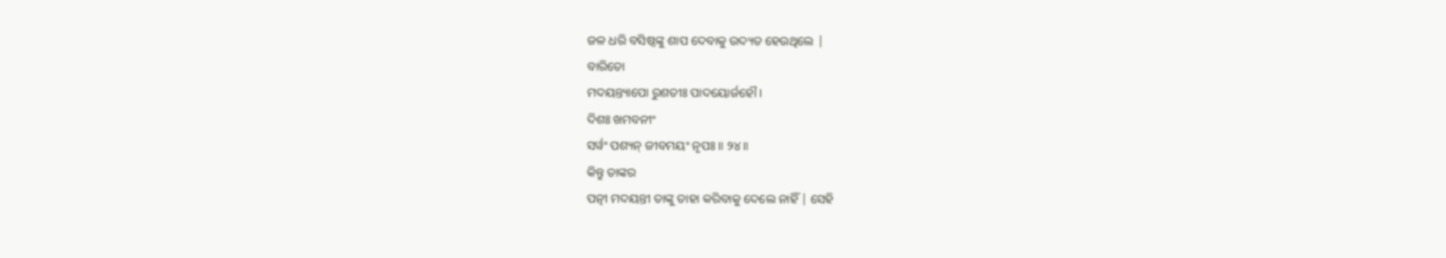ଜଳ ଧରି ବସିଷ୍ଠଙ୍କୁ ଶାପ ଦେବାକୁ ଉଦ୍ୟତ ହେଉଥିଲେ |
ବାରିତୋ
ମଦୟନ୍ତ୍ୟାପୋ ରୁଶତୀଃ ପାଦୟୋର୍ଜହୌ ।
ଦିଶଃ ଖମବନୀଂ
ସର୍ୱଂ ପଶ୍ୟନ୍ ଜୀବମୟଂ ନୃପଃ ॥ ୨୪॥
କିନ୍ତୁ ତାଙ୍କର
ପତ୍ନୀ ମଦୟନ୍ତୀ ତାଙ୍କୁ ତାହା କରିବାକୁ ଦେଲେ ନାହିଁ | ସେହି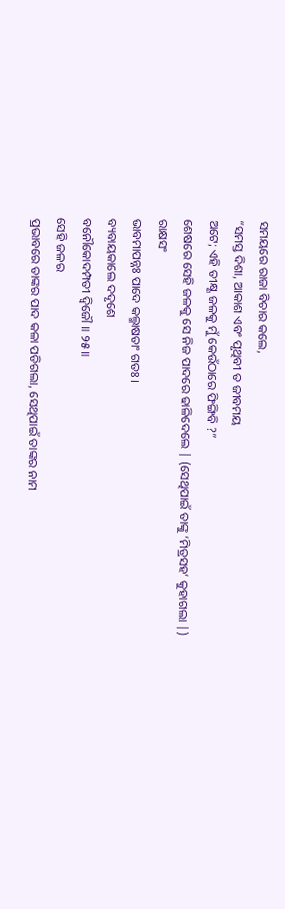ସମୟରେ ରାଜା ବିଚାର କଲେ,
“ସମସ୍ତ ଦିଶା, ଆକାଶ ଏବଂ ପୃଥିବୀ ତ ଜୀବମୟ
ଅଟେ; ଏହି ତୀକ୍ଷ୍ଣ ଜଳକୁ ମୁଁ କେଉଁଠାରେ ଫିଙ୍ଗିବି ?”
ଶେଷରେ ସେହି ଜଳକୁ ସେ ନିଜ ପାଦରେ ଢାଳିଦେଲେ | (ସେଥିପାଇଁ ତାଙ୍କୁ ‘ମିତ୍ରସହ’ କୁହାଗଲା |)
ରାକ୍ଷସଂ
ଭାବମାପନ୍ନଃ ପାଦେ କଲ୍ମାଷତାଂ ଗତଃ ।
ବ୍ୟବାୟକାଲେ ଦଦୃଶେ
ବନୌକୋଦମ୍ପତୀ ଦ୍ୱିଜୌ ॥ ୨୫॥
ସେହି ଜଳର
ପ୍ରଭାବରେ ତାଙ୍କର ପାଦ କଳା ପଡିଗଲା, ସେଥିପାଇଁ ତାଙ୍କର ନାମ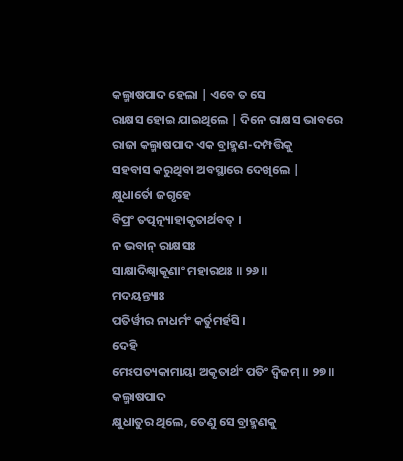କଲ୍ମାଷପାଦ ହେଲା | ଏବେ ତ ସେ
ରାକ୍ଷସ ହୋଇ ଯାଇଥିଲେ | ଦିନେ ରାକ୍ଷସ ଭାବରେ ରାଜା କଲ୍ମାଷପାଦ ଏକ ବ୍ରାହ୍ମଣ-ଦମ୍ପତ୍ତିକୁ
ସହବାସ କରୁଥିବା ଅବସ୍ଥାରେ ଦେଖିଲେ |
କ୍ଷୁଧାର୍ତୋ ଜଗୃହେ
ବିପ୍ରଂ ତତ୍ପତ୍ନ୍ୟାହାକୃତାର୍ଥବତ୍ ।
ନ ଭବାନ୍ ରାକ୍ଷସଃ
ସାକ୍ଷାଦିକ୍ଷ୍ୱାକୂଣାଂ ମହାରଥଃ ॥ ୨୬॥
ମଦୟନ୍ତ୍ୟାଃ
ପତିର୍ୱୀର ନାଧର୍ମଂ କର୍ତୁମର୍ହସି ।
ଦେହି
ମେଽପତ୍ୟକାମାୟା ଅକୃତାର୍ଥଂ ପତିଂ ଦ୍ୱିଜମ୍ ॥ ୨୭॥
କଲ୍ମାଷପାଦ
କ୍ଷୁଧାତୁର ଥିଲେ, ତେଣୁ ସେ ବ୍ରାହ୍ମଣକୁ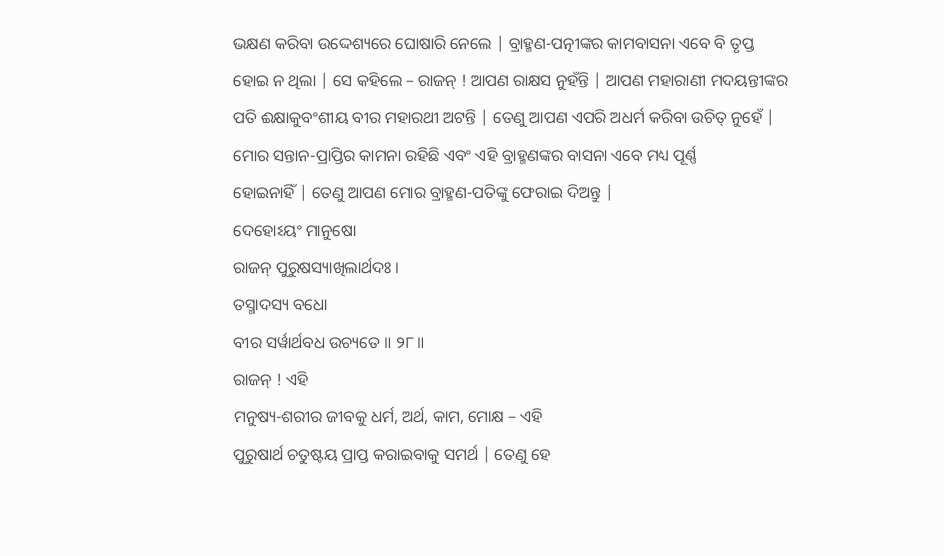ଭକ୍ଷଣ କରିବା ଉଦ୍ଦେଶ୍ୟରେ ଘୋଷାରି ନେଲେ | ବ୍ରାହ୍ମଣ-ପତ୍ନୀଙ୍କର କାମବାସନା ଏବେ ବି ତୃପ୍ତ
ହୋଇ ନ ଥିଲା | ସେ କହିଲେ – ରାଜନ୍ ! ଆପଣ ରାକ୍ଷସ ନୁହଁନ୍ତି | ଆପଣ ମହାରାଣୀ ମଦୟନ୍ତୀଙ୍କର
ପତି ଈକ୍ଷାକୁବଂଶୀୟ ବୀର ମହାରଥୀ ଅଟନ୍ତି | ତେଣୁ ଆପଣ ଏପରି ଅଧର୍ମ କରିବା ଉଚିତ୍ ନୁହେଁ |
ମୋର ସନ୍ତାନ-ପ୍ରାପ୍ତିର କାମନା ରହିଛି ଏବଂ ଏହି ବ୍ରାହ୍ମଣଙ୍କର ବାସନା ଏବେ ମଧ୍ୟ ପୂର୍ଣ୍ଣ
ହୋଇନାହିଁ | ତେଣୁ ଆପଣ ମୋର ବ୍ରାହ୍ମଣ-ପତିଙ୍କୁ ଫେରାଇ ଦିଅନ୍ତୁ |
ଦେହୋଽୟଂ ମାନୁଷୋ
ରାଜନ୍ ପୁରୁଷସ୍ୟାଖିଲାର୍ଥଦଃ ।
ତସ୍ମାଦସ୍ୟ ବଧୋ
ବୀର ସର୍ୱାର୍ଥବଧ ଉଚ୍ୟତେ ॥ ୨୮॥
ରାଜନ୍ ! ଏହି
ମନୁଷ୍ୟ-ଶରୀର ଜୀବକୁ ଧର୍ମ, ଅର୍ଥ, କାମ, ମୋକ୍ଷ – ଏହି
ପୁରୁଷାର୍ଥ ଚତୁଷ୍ଟୟ ପ୍ରାପ୍ତ କରାଇବାକୁ ସମର୍ଥ | ତେଣୁ ହେ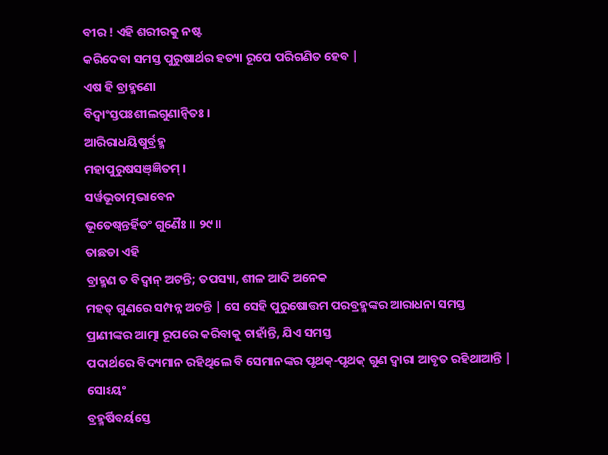ବୀର ! ଏହି ଶରୀରକୁ ନଷ୍ଟ
କରିଦେବା ସମସ୍ତ ପୁରୁଷାର୍ଥର ହତ୍ୟା ରୂପେ ପରିଗଣିତ ହେବ |
ଏଷ ହି ବ୍ରାହ୍ମଣୋ
ବିଦ୍ୱାଂସ୍ତପଃଶୀଲଗୁଣାନ୍ୱିତଃ ।
ଆରିରାଧୟିଷୁର୍ବ୍ରହ୍ମ
ମହାପୁରୁଷସଞ୍ଜ୍ଞିତମ୍ ।
ସର୍ୱଭୂତାତ୍ମଭାବେନ
ଭୂତେଷ୍ୱନ୍ତର୍ହିତଂ ଗୁଣୈଃ ॥ ୨୯॥
ତାଛଡା ଏହି
ବ୍ରାହ୍ମଣ ତ ବିଦ୍ବାନ୍ ଅଟନ୍ତି; ତପସ୍ୟା, ଶୀଳ ଆଦି ଅନେକ
ମହତ୍ ଗୁଣରେ ସମ୍ପନ୍ନ ଅଟନ୍ତି | ସେ ସେହି ପୁରୁଷୋତ୍ତମ ପରବ୍ରହ୍ମଙ୍କର ଆରାଧନା ସମସ୍ତ
ପ୍ରାଣୀଙ୍କର ଆତ୍ମା ରୂପରେ କରିବାକୁ ଚାହାଁନ୍ତି, ଯିଏ ସମସ୍ତ
ପଦାର୍ଥରେ ବିଦ୍ୟମାନ ରହିଥିଲେ ବି ସେମାନଙ୍କର ପୃଥକ୍-ପୃଥକ୍ ଗୁଣ ଦ୍ବାରା ଆବୃତ ରହିଥାଆନ୍ତି |
ସୋଽୟଂ
ବ୍ରହ୍ମର୍ଷିବର୍ୟସ୍ତେ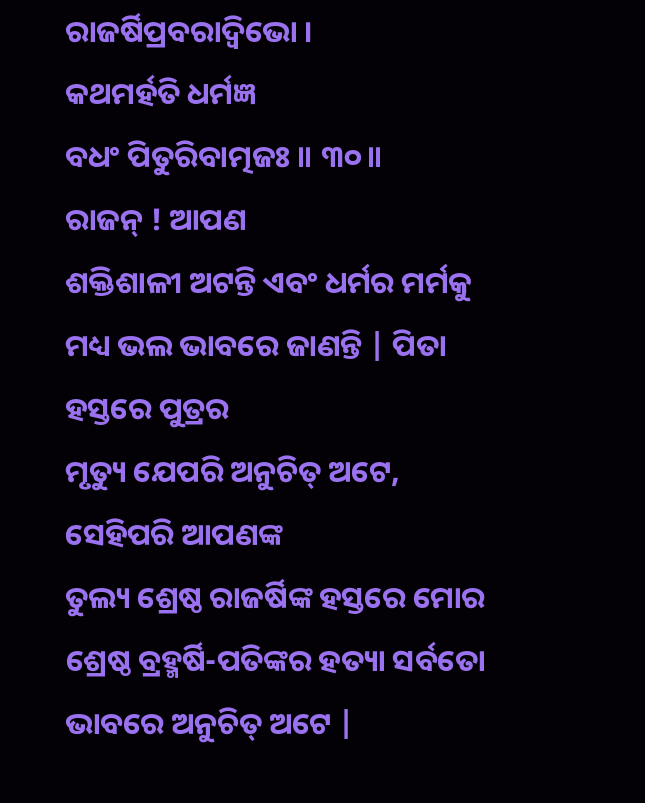ରାଜର୍ଷିପ୍ରବରାଦ୍ୱିଭୋ ।
କଥମର୍ହତି ଧର୍ମଜ୍ଞ
ବଧଂ ପିତୁରିବାତ୍ମଜଃ ॥ ୩୦॥
ରାଜନ୍ ! ଆପଣ
ଶକ୍ତିଶାଳୀ ଅଟନ୍ତି ଏବଂ ଧର୍ମର ମର୍ମକୁ ମଧ୍ୟ ଭଲ ଭାବରେ ଜାଣନ୍ତି | ପିତା ହସ୍ତରେ ପୁତ୍ରର
ମୃତ୍ୟୁ ଯେପରି ଅନୁଚିତ୍ ଅଟେ, ସେହିପରି ଆପଣଙ୍କ
ତୁଲ୍ୟ ଶ୍ରେଷ୍ଠ ରାଜର୍ଷିଙ୍କ ହସ୍ତରେ ମୋର ଶ୍ରେଷ୍ଠ ବ୍ରହ୍ମର୍ଷି-ପତିଙ୍କର ହତ୍ୟା ସର୍ବତୋ
ଭାବରେ ଅନୁଚିତ୍ ଅଟେ |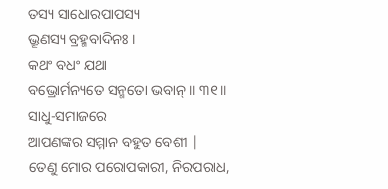ତସ୍ୟ ସାଧୋରପାପସ୍ୟ
ଭ୍ରୂଣସ୍ୟ ବ୍ରହ୍ମବାଦିନଃ ।
କଥଂ ବଧଂ ଯଥା
ବଭ୍ରୋର୍ମନ୍ୟତେ ସନ୍ମତୋ ଭବାନ୍ ॥ ୩୧॥
ସାଧୁ-ସମାଜରେ
ଆପଣଙ୍କର ସମ୍ମାନ ବହୁତ ବେଶୀ | ତେଣୁ ମୋର ପରୋପକାରୀ, ନିରପରାଧ,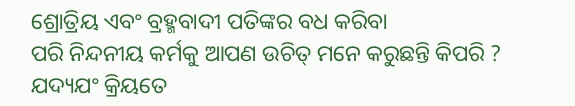ଶ୍ରୋତ୍ରିୟ ଏବଂ ବ୍ରହ୍ମବାଦୀ ପତିଙ୍କର ବଧ କରିବା
ପରି ନିନ୍ଦନୀୟ କର୍ମକୁ ଆପଣ ଉଚିତ୍ ମନେ କରୁଛନ୍ତି କିପରି ?
ଯଦ୍ୟଯଂ କ୍ରିୟତେ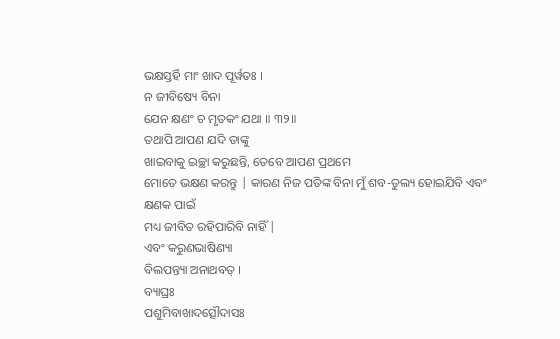ଭକ୍ଷସ୍ତର୍ହି ମାଂ ଖାଦ ପୂର୍ୱତଃ ।
ନ ଜୀବିଷ୍ୟେ ବିନା
ଯେନ କ୍ଷଣଂ ଚ ମୃତକଂ ଯଥା ॥ ୩୨॥
ତଥାପି ଆପଣ ଯଦି ତାଙ୍କୁ
ଖାଇବାକୁ ଇଚ୍ଛା କରୁଛନ୍ତି, ତେବେ ଆପଣ ପ୍ରଥମେ
ମୋତେ ଭକ୍ଷଣ କରନ୍ତୁ | କାରଣ ନିଜ ପତିଙ୍କ ବିନା ମୁଁ ଶବ-ତୁଲ୍ୟ ହୋଇଯିବି ଏବଂ କ୍ଷଣକ ପାଇଁ
ମଧ୍ୟ ଜୀବିତ ରହିପାରିବି ନାହିଁ |
ଏବଂ କରୁଣଭାଷିଣ୍ୟା
ବିଲପନ୍ତ୍ୟା ଅନାଥବତ୍ ।
ବ୍ୟାଘ୍ରଃ
ପଶୁମିବାଖାଦତ୍ସୌଦାସଃ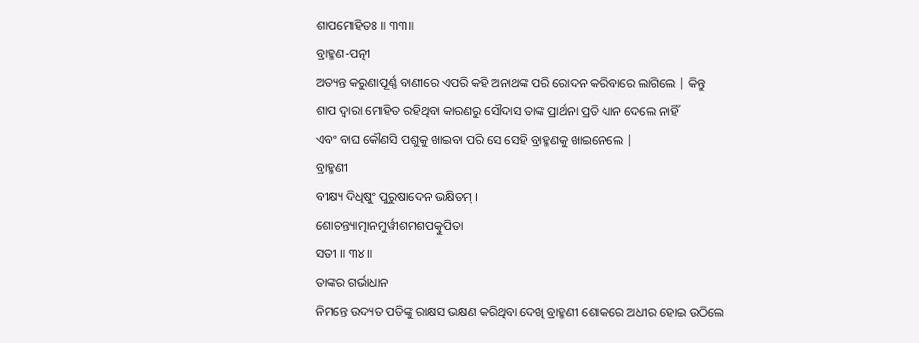ଶାପମୋହିତଃ ॥ ୩୩॥
ବ୍ରାହ୍ମଣ-ପତ୍ନୀ
ଅତ୍ୟନ୍ତ କରୁଣାପୂର୍ଣ୍ଣ ବାଣୀରେ ଏପରି କହି ଅନାଥଙ୍କ ପରି ରୋଦନ କରିବାରେ ଲାଗିଲେ | କିନ୍ତୁ
ଶାପ ଦ୍ବାରା ମୋହିତ ରହିଥିବା କାରଣରୁ ସୌଦାସ ତାଙ୍କ ପ୍ରାର୍ଥନା ପ୍ରତି ଧ୍ୟାନ ଦେଲେ ନାହିଁ
ଏବଂ ବାଘ କୌଣସି ପଶୁକୁ ଖାଇବା ପରି ସେ ସେହି ବ୍ରାହ୍ମଣକୁ ଖାଇନେଲେ |
ବ୍ରାହ୍ମଣୀ
ବୀକ୍ଷ୍ୟ ଦିଧିଷୁଂ ପୁରୁଷାଦେନ ଭକ୍ଷିତମ୍ ।
ଶୋଚନ୍ତ୍ୟାତ୍ମାନମୁର୍ୱୀଶମଶପତ୍କୁପିତା
ସତୀ ॥ ୩୪॥
ତାଙ୍କର ଗର୍ଭାଧାନ
ନିମନ୍ତେ ଉଦ୍ୟତ ପତିଙ୍କୁ ରାକ୍ଷସ ଭକ୍ଷଣ କରିଥିବା ଦେଖି ବ୍ରାହ୍ମଣୀ ଶୋକରେ ଅଧୀର ହୋଇ ଉଠିଲେ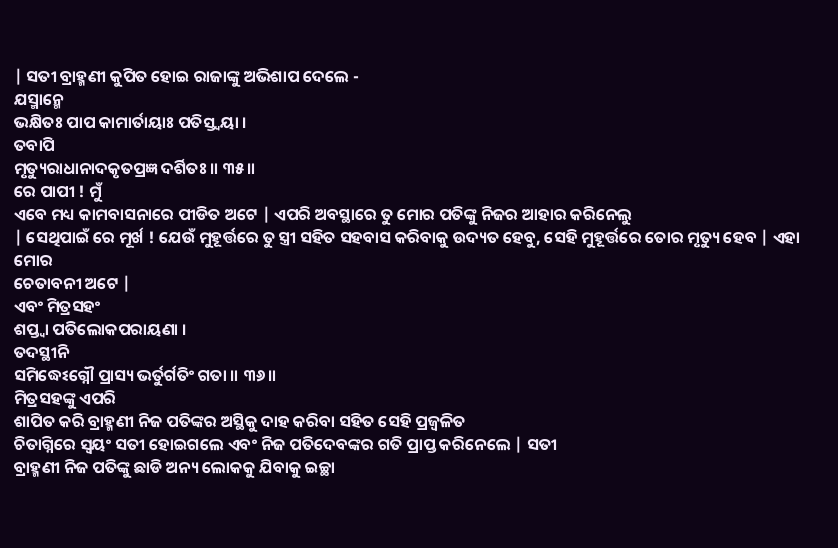| ସତୀ ବ୍ରାହ୍ମଣୀ କୁପିତ ହୋଇ ରାଜାଙ୍କୁ ଅଭିଶାପ ଦେଲେ -
ଯସ୍ମାନ୍ମେ
ଭକ୍ଷିତଃ ପାପ କାମାର୍ତାୟାଃ ପତିସ୍ତ୍ୱୟା ।
ତବାପି
ମୃତ୍ୟୁରାଧାନାଦକୃତପ୍ରଜ୍ଞ ଦର୍ଶିତଃ ॥ ୩୫॥
ରେ ପାପୀ ! ମୁଁ
ଏବେ ମଧ୍ୟ କାମବାସନାରେ ପୀଡିତ ଅଟେ | ଏପରି ଅବସ୍ଥାରେ ତୁ ମୋର ପତିଙ୍କୁ ନିଜର ଆହାର କରିନେଲୁ
| ସେଥିପାଇଁ ରେ ମୂର୍ଖ ! ଯେଉଁ ମୁହୂର୍ତ୍ତରେ ତୁ ସ୍ତ୍ରୀ ସହିତ ସହବାସ କରିବାକୁ ଉଦ୍ୟତ ହେବୁ, ସେହି ମୁହୂର୍ତ୍ତରେ ତୋର ମୃତ୍ୟୁ ହେବ | ଏହା ମୋର
ଚେତାବନୀ ଅଟେ |
ଏବଂ ମିତ୍ରସହଂ
ଶପ୍ତ୍ୱା ପତିଲୋକପରାୟଣା ।
ତଦସ୍ଥୀନି
ସମିଦ୍ଧେଽଗ୍ନୌ ପ୍ରାସ୍ୟ ଭର୍ତୁର୍ଗତିଂ ଗତା ॥ ୩୬॥
ମିତ୍ରସହଙ୍କୁ ଏପରି
ଶାପିତ କରି ବ୍ରାହ୍ମଣୀ ନିଜ ପତିଙ୍କର ଅସ୍ଥିକୁ ଦାହ କରିବା ସହିତ ସେହି ପ୍ରଜ୍ବଳିତ
ଚିତାଗ୍ନିରେ ସ୍ବୟଂ ସତୀ ହୋଇଗଲେ ଏବଂ ନିଜ ପତିଦେବଙ୍କର ଗତି ପ୍ରାପ୍ତ କରିନେଲେ | ସତୀ
ବ୍ରାହ୍ମଣୀ ନିଜ ପତିଙ୍କୁ ଛାଡି ଅନ୍ୟ ଲୋକକୁ ଯିବାକୁ ଇଚ୍ଛା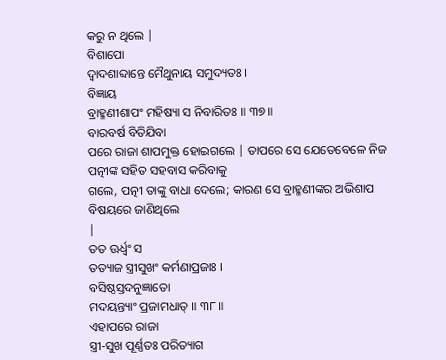କରୁ ନ ଥିଲେ |
ବିଶାପୋ
ଦ୍ୱାଦଶାବ୍ଦାନ୍ତେ ମୈଥୁନାୟ ସମୁଦ୍ୟତଃ ।
ବିଜ୍ଞାୟ
ବ୍ରାହ୍ମଣୀଶାପଂ ମହିଷ୍ୟା ସ ନିବାରିତଃ ॥ ୩୭॥
ବାରବର୍ଷ ବିତିଯିବା
ପରେ ରାଜା ଶାପମୁକ୍ତ ହୋଇଗଲେ | ତାପରେ ସେ ଯେତେବେଳେ ନିଜ ପତ୍ନୀଙ୍କ ସହିତ ସହବାସ କରିବାକୁ
ଗଲେ, ପତ୍ନୀ ତାଙ୍କୁ ବାଧା ଦେଲେ; କାରଣ ସେ ବ୍ରାହ୍ମଣୀଙ୍କର ଅଭିଶାପ ବିଷୟରେ ଜାଣିଥିଲେ
|
ତତ ଊର୍ଧ୍ୱଂ ସ
ତତ୍ୟାଜ ସ୍ତ୍ରୀସୁଖଂ କର୍ମଣାପ୍ରଜାଃ ।
ବସିଷ୍ଠସ୍ତଦନୁଜ୍ଞାତୋ
ମଦୟନ୍ତ୍ୟାଂ ପ୍ରଜାମଧାତ୍ ॥ ୩୮॥
ଏହାପରେ ରାଜା
ସ୍ତ୍ରୀ-ସୁଖ ପୂର୍ଣ୍ଣତଃ ପରିତ୍ୟାଗ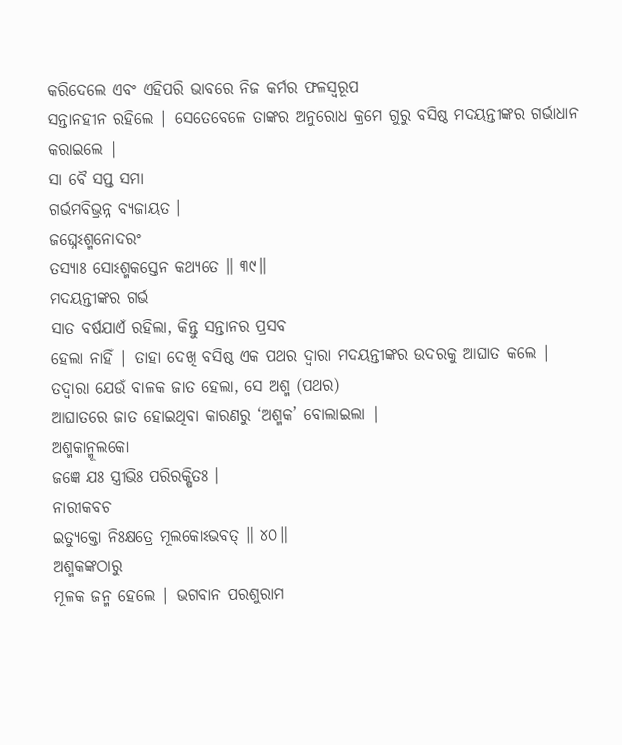କରିଦେଲେ ଏବଂ ଏହିପରି ଭାବରେ ନିଜ କର୍ମର ଫଳସ୍ବରୂପ
ସନ୍ତାନହୀନ ରହିଲେ | ସେତେବେଳେ ତାଙ୍କର ଅନୁରୋଧ କ୍ରମେ ଗୁରୁ ବସିଷ୍ଠ ମଦୟନ୍ତୀଙ୍କର ଗର୍ଭାଧାନ
କରାଇଲେ |
ସା ବୈ ସପ୍ତ ସମା
ଗର୍ଭମବିଭ୍ରନ୍ନ ବ୍ୟଜାୟତ ।
ଜଘ୍ନେଽଶ୍ମନୋଦରଂ
ତସ୍ୟାଃ ସୋଽଶ୍ମକସ୍ତେନ କଥ୍ୟତେ ॥ ୩୯॥
ମଦୟନ୍ତୀଙ୍କର ଗର୍ଭ
ସାତ ବର୍ଷଯାଏଁ ରହିଲା, କିନ୍ତୁ ସନ୍ତାନର ପ୍ରସବ
ହେଲା ନାହିଁ | ତାହା ଦେଖି ବସିଷ୍ଠ ଏକ ପଥର ଦ୍ବାରା ମଦୟନ୍ତୀଙ୍କର ଉଦରକୁ ଆଘାତ କଲେ |
ତଦ୍ବାରା ଯେଉଁ ବାଳକ ଜାତ ହେଲା, ସେ ଅଶ୍ମ (ପଥର)
ଆଘାତରେ ଜାତ ହୋଇଥିବା କାରଣରୁ ‘ଅଶ୍ମକ’ ବୋଲାଇଲା |
ଅଶ୍ମକାନ୍ମୂଲକୋ
ଜଜ୍ଞେ ଯଃ ସ୍ତ୍ରୀଭିଃ ପରିରକ୍ଷିତଃ ।
ନାରୀକବଚ
ଇତ୍ୟୁକ୍ତୋ ନିଃକ୍ଷତ୍ରେ ମୂଲକୋଽଭବତ୍ ॥ ୪୦॥
ଅଶ୍ମକଙ୍କଠାରୁ
ମୂଳକ ଜନ୍ମ ହେଲେ | ଭଗବାନ ପରଶୁରାମ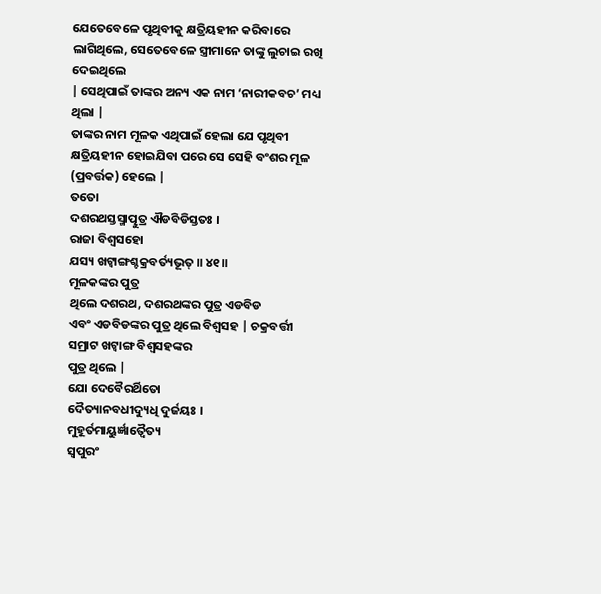ଯେତେବେଳେ ପୃଥିବୀକୁ କ୍ଷତ୍ରିୟହୀନ କରିବାରେ ଲାଗିଥିଲେ, ସେତେବେଳେ ସ୍ତ୍ରୀମାନେ ତାଙ୍କୁ ଲୁଚାଇ ରଖି ଦେଇଥିଲେ
| ସେଥିପାଇଁ ତାଙ୍କର ଅନ୍ୟ ଏକ ନାମ ‘ନାରୀକବଚ’ ମଧ୍ୟ ଥିଲା |
ତାଙ୍କର ନାମ ମୂଳକ ଏଥିପାଇଁ ହେଲା ଯେ ପୃଥିବୀ କ୍ଷତ୍ରିୟହୀନ ହୋଇଯିବା ପରେ ସେ ସେହି ବଂଶର ମୂଳ
(ପ୍ରବର୍ତ୍ତକ) ହେଲେ |
ତତୋ
ଦଶରଥସ୍ତସ୍ମାତ୍ପୁତ୍ର ଐଡବିଡିସ୍ତତଃ ।
ରାଜା ବିଶ୍ୱସହୋ
ଯସ୍ୟ ଖଟ୍ୱାଙ୍ଗଶ୍ଚକ୍ରବର୍ତ୍ୟଭୂତ୍ ॥ ୪୧॥
ମୂଳକଙ୍କର ପୁତ୍ର
ଥିଲେ ଦଶରଥ, ଦଶରଥଙ୍କର ପୁତ୍ର ଏଡବିଡ
ଏବଂ ଏଡବିଡଙ୍କର ପୁତ୍ର ଥିଲେ ବିଶ୍ବସହ | ଚକ୍ରବର୍ତ୍ତୀ ସମ୍ରାଟ ଖଟ୍ୱାଙ୍ଗ ବିଶ୍ବସହଙ୍କର
ପୁତ୍ର ଥିଲେ |
ଯୋ ଦେବୈରର୍ଥିତୋ
ଦୈତ୍ୟାନବଧୀଦ୍ୟୁଧି ଦୁର୍ଜୟଃ ।
ମୁହୂର୍ତମାୟୁର୍ଜ୍ଞାତ୍ୱୈତ୍ୟ
ସ୍ୱପୁରଂ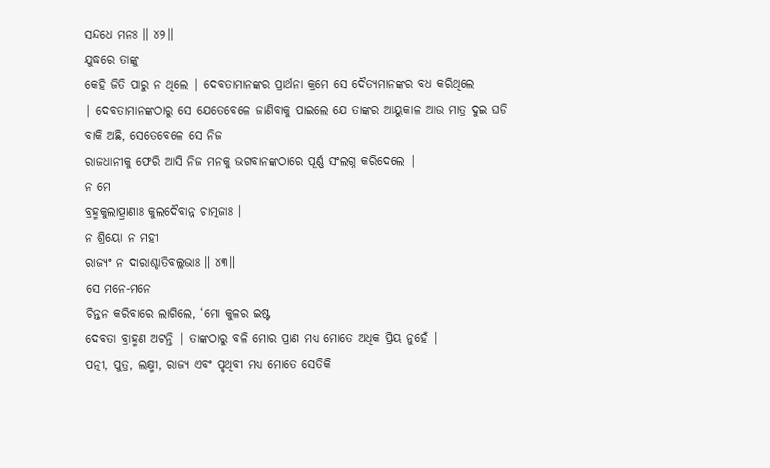ସନ୍ଦଧେ ମନଃ ॥ ୪୨॥
ଯୁଦ୍ଧରେ ତାଙ୍କୁ
କେହି ଜିତି ପାରୁ ନ ଥିଲେ | ଦେବତାମାନଙ୍କର ପ୍ରାର୍ଥନା କ୍ରମେ ସେ ଦୈତ୍ୟମାନଙ୍କର ବଧ କରିଥିଲେ
| ଦେବତାମାନଙ୍କଠାରୁ ସେ ଯେତେବେଳେ ଜାଣିବାକୁ ପାଇଲେ ଯେ ତାଙ୍କର ଆୟୁକାଳ ଆଉ ମାତ୍ର ଦୁଇ ଘଡି
ବାକି ଅଛି, ସେତେବେଳେ ସେ ନିଜ
ରାଜଧାନୀକୁ ଫେରି ଆସି ନିଜ ମନକୁ ଭଗବାନଙ୍କଠାରେ ପୂର୍ଣ୍ଣ ସଂଲଗ୍ନ କରିଦେଲେ |
ନ ମେ
ବ୍ରହ୍ମକୁଲାତ୍ପ୍ରାଣାଃ କୁଲଦୈବାନ୍ନ ଚାତ୍ମଜାଃ ।
ନ ଶ୍ରିୟୋ ନ ମହୀ
ରାଜ୍ୟଂ ନ ଦାରାଶ୍ଚାତିବଲ୍ଲଭାଃ ॥ ୪୩॥
ସେ ମନେ-ମନେ
ଚିନ୍ତନ କରିବାରେ ଲାଗିଲେ, ‘ମୋ କୁଳର ଇଷ୍ଟ
ଦେବତା ବ୍ରାହ୍ମଣ ଅଟନ୍ତି | ତାଙ୍କଠାରୁ ବଳି ମୋର ପ୍ରାଣ ମଧ୍ୟ ମୋତେ ଅଧିକ ପ୍ରିୟ ନୁହେଁ |
ପତ୍ନୀ, ପୁତ୍ର, ଲକ୍ଷ୍ମୀ, ରାଜ୍ୟ ଏବଂ ପୃଥିବୀ ମଧ୍ୟ ମୋତେ ସେତିକି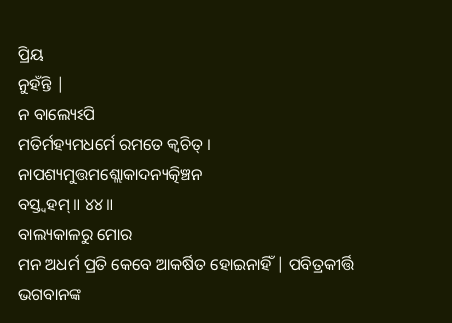ପ୍ରିୟ
ନୁହଁନ୍ତି |
ନ ବାଲ୍ୟେଽପି
ମତିର୍ମହ୍ୟମଧର୍ମେ ରମତେ କ୍ୱଚିତ୍ ।
ନାପଶ୍ୟମୁତ୍ତମଶ୍ଲୋକାଦନ୍ୟତ୍କିଞ୍ଚନ
ବସ୍ତ୍ୱହମ୍ ॥ ୪୪॥
ବାଲ୍ୟକାଳରୁ ମୋର
ମନ ଅଧର୍ମ ପ୍ରତି କେବେ ଆକର୍ଷିତ ହୋଇନାହିଁ | ପବିତ୍ରକୀର୍ତ୍ତି ଭଗବାନଙ୍କ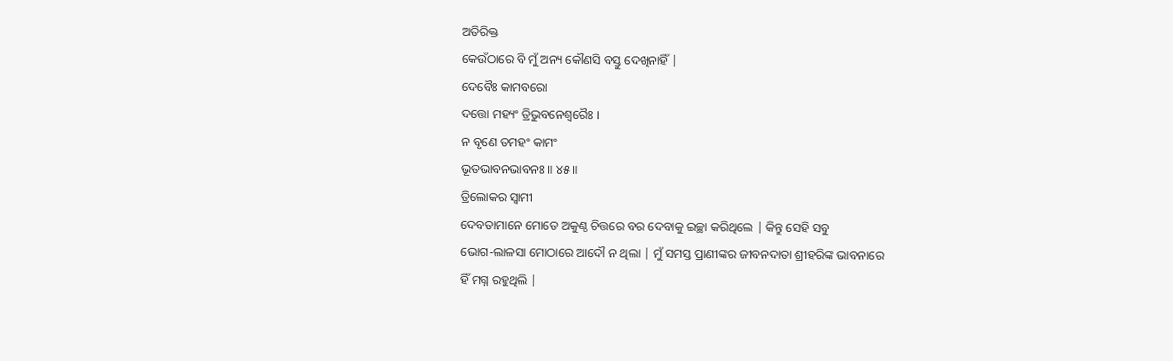ଅତିରିକ୍ତ
କେଉଁଠାରେ ବି ମୁଁ ଅନ୍ୟ କୌଣସି ବସ୍ତୁ ଦେଖିନାହିଁ |
ଦେବୈଃ କାମବରୋ
ଦତ୍ତୋ ମହ୍ୟଂ ତ୍ରିଭୁବନେଶ୍ୱରୈଃ ।
ନ ବୃଣେ ତମହଂ କାମଂ
ଭୂତଭାବନଭାବନଃ ॥ ୪୫॥
ତ୍ରିଲୋକର ସ୍ବାମୀ
ଦେବତାମାନେ ମୋତେ ଅକୁଣ୍ଠ ଚିତ୍ତରେ ବର ଦେବାକୁ ଇଚ୍ଛା କରିଥିଲେ | କିନ୍ତୁ ସେହି ସବୁ
ଭୋଗ-ଲାଳସା ମୋଠାରେ ଆଦୌ ନ ଥିଲା | ମୁଁ ସମସ୍ତ ପ୍ରାଣୀଙ୍କର ଜୀବନଦାତା ଶ୍ରୀହରିଙ୍କ ଭାବନାରେ
ହିଁ ମଗ୍ନ ରହୁଥିଲି |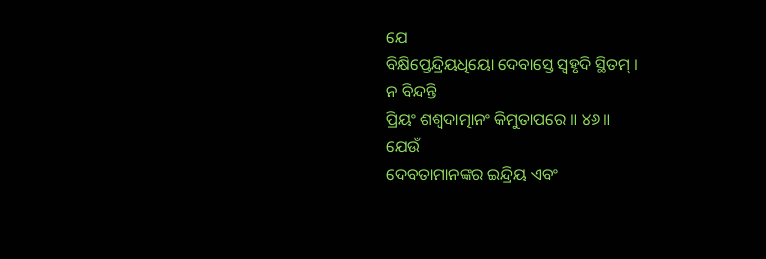ଯେ
ବିକ୍ଷିପ୍ତେନ୍ଦ୍ରିୟଧିୟୋ ଦେବାସ୍ତେ ସ୍ୱହୃଦି ସ୍ଥିତମ୍ ।
ନ ବିନ୍ଦନ୍ତି
ପ୍ରିୟଂ ଶଶ୍ୱଦାତ୍ମାନଂ କିମୁତାପରେ ॥ ୪୬॥
ଯେଉଁ
ଦେବତାମାନଙ୍କର ଇନ୍ଦ୍ରିୟ ଏବଂ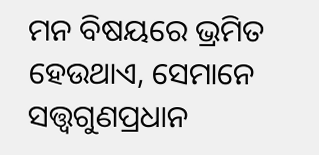ମନ ବିଷୟରେ ଭ୍ରମିତ ହେଉଥାଏ, ସେମାନେ
ସତ୍ତ୍ବଗୁଣପ୍ରଧାନ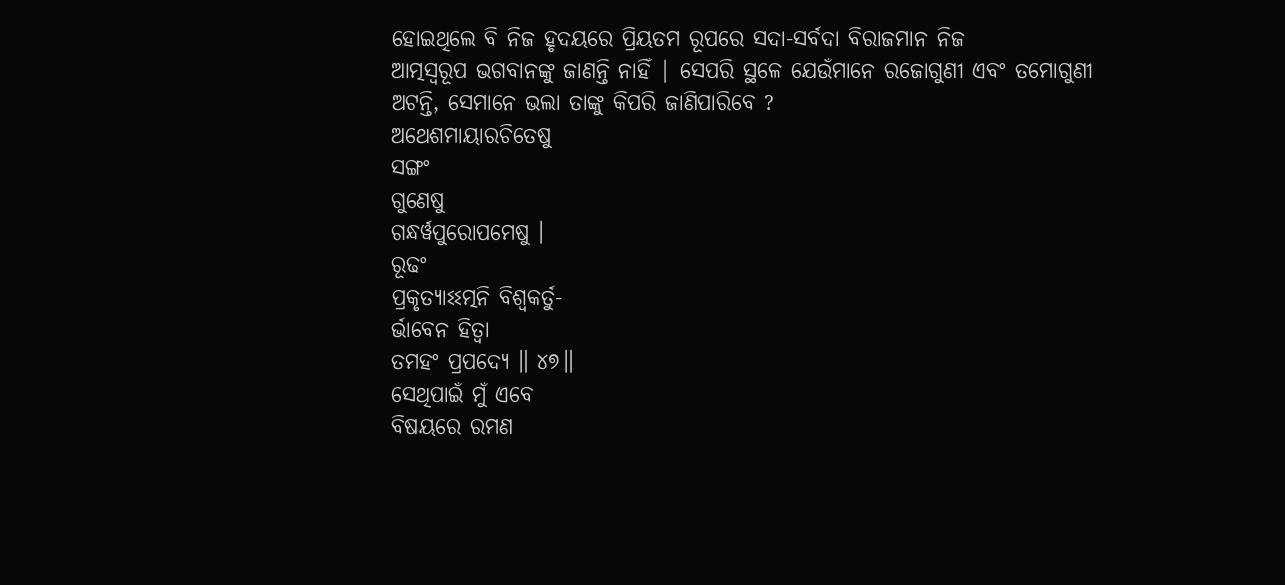ହୋଇଥିଲେ ବି ନିଜ ହୃଦୟରେ ପ୍ରିୟତମ ରୂପରେ ସଦା-ସର୍ବଦା ବିରାଜମାନ ନିଜ
ଆତ୍ମସ୍ବରୂପ ଭଗବାନଙ୍କୁ ଜାଣନ୍ତି ନାହିଁ | ସେପରି ସ୍ଥଳେ ଯେଉଁମାନେ ରଜୋଗୁଣୀ ଏବଂ ତମୋଗୁଣୀ
ଅଟନ୍ତି, ସେମାନେ ଭଲା ତାଙ୍କୁ କିପରି ଜାଣିପାରିବେ ?
ଅଥେଶମାୟାରଚିତେଷୁ
ସଙ୍ଗଂ
ଗୁଣେଷୁ
ଗନ୍ଧର୍ୱପୁରୋପମେଷୁ ।
ରୂଢଂ
ପ୍ରକୃତ୍ୟାଽଽତ୍ମନି ବିଶ୍ୱକର୍ତୁ-
ର୍ଭାବେନ ହିତ୍ୱା
ତମହଂ ପ୍ରପଦ୍ୟେ ॥ ୪୭॥
ସେଥିପାଇଁ ମୁଁ ଏବେ
ବିଷୟରେ ରମଣ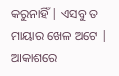କରୁନାହିଁ | ଏସବୁ ତ ମାୟାର ଖେଳ ଅଟେ | ଆକାଶରେ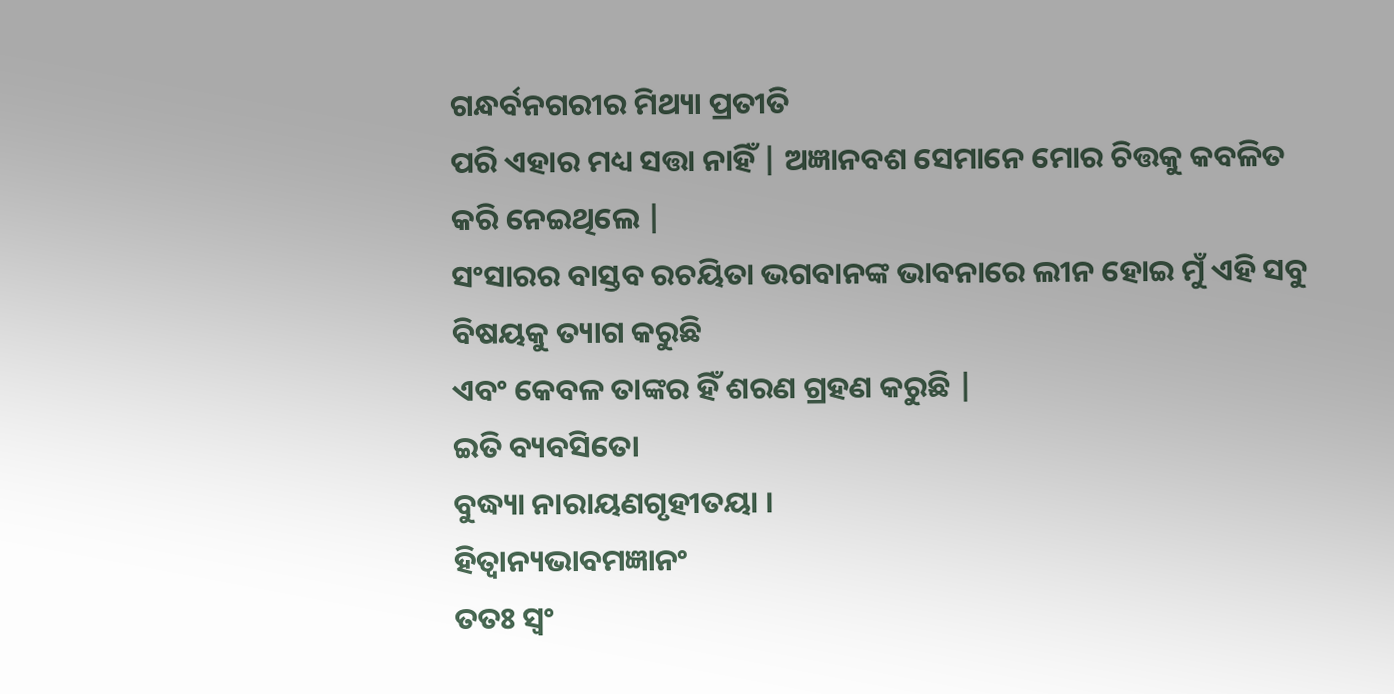ଗନ୍ଧର୍ବନଗରୀର ମିଥ୍ୟା ପ୍ରତୀତି
ପରି ଏହାର ମଧ୍ୟ ସତ୍ତା ନାହିଁ | ଅଜ୍ଞାନବଶ ସେମାନେ ମୋର ଚିତ୍ତକୁ କବଳିତ କରି ନେଇଥିଲେ |
ସଂସାରର ବାସ୍ତବ ରଚୟିତା ଭଗବାନଙ୍କ ଭାବନାରେ ଲୀନ ହୋଇ ମୁଁ ଏହି ସବୁ ବିଷୟକୁ ତ୍ୟାଗ କରୁଛି
ଏବଂ କେବଳ ତାଙ୍କର ହିଁ ଶରଣ ଗ୍ରହଣ କରୁଛି |
ଇତି ବ୍ୟବସିତୋ
ବୁଦ୍ଧ୍ୟା ନାରାୟଣଗୃହୀତୟା ।
ହିତ୍ୱାନ୍ୟଭାବମଜ୍ଞାନଂ
ତତଃ ସ୍ୱଂ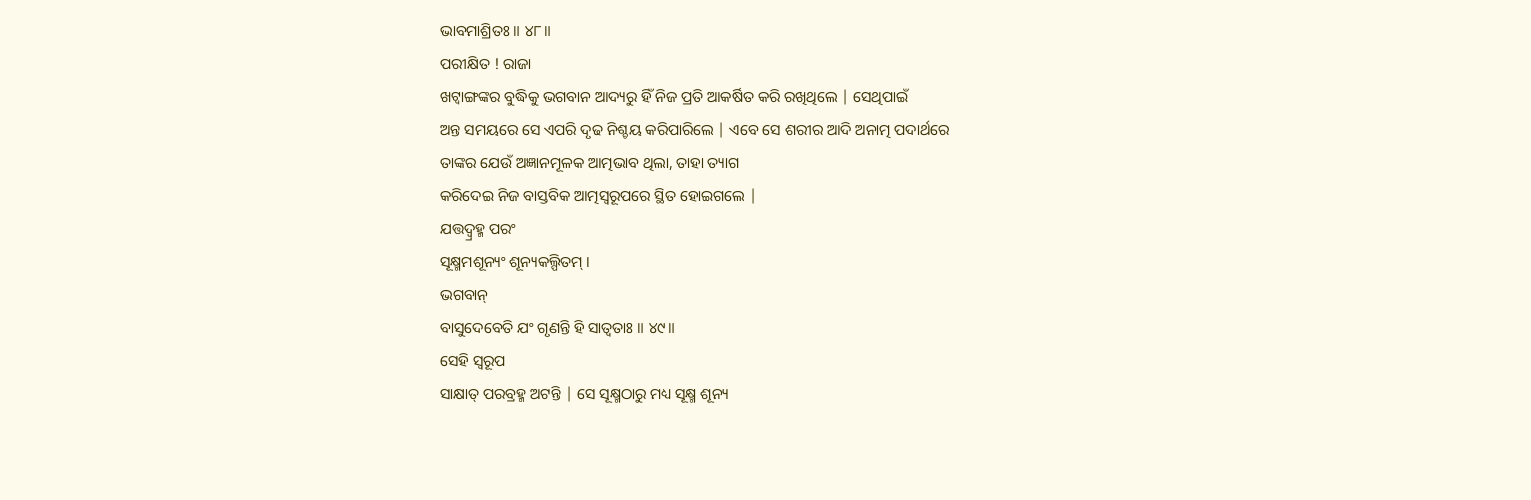ଭାବମାଶ୍ରିତଃ ॥ ୪୮॥
ପରୀକ୍ଷିତ ! ରାଜା
ଖଟ୍ୱାଙ୍ଗଙ୍କର ବୁଦ୍ଧିକୁ ଭଗବାନ ଆଦ୍ୟରୁ ହିଁ ନିଜ ପ୍ରତି ଆକର୍ଷିତ କରି ରଖିଥିଲେ | ସେଥିପାଇଁ
ଅନ୍ତ ସମୟରେ ସେ ଏପରି ଦୃଢ ନିଶ୍ଚୟ କରିପାରିଲେ | ଏବେ ସେ ଶରୀର ଆଦି ଅନାତ୍ମ ପଦାର୍ଥରେ
ତାଙ୍କର ଯେଉଁ ଅଜ୍ଞାନମୂଳକ ଆତ୍ମଭାବ ଥିଲା, ତାହା ତ୍ୟାଗ
କରିଦେଇ ନିଜ ବାସ୍ତବିକ ଆତ୍ମସ୍ବରୂପରେ ସ୍ଥିତ ହୋଇଗଲେ |
ଯତ୍ତଦ୍ବ୍ରହ୍ମ ପରଂ
ସୂକ୍ଷ୍ମମଶୂନ୍ୟଂ ଶୂନ୍ୟକଲ୍ପିତମ୍ ।
ଭଗବାନ୍
ବାସୁଦେବେତି ଯଂ ଗୃଣନ୍ତି ହି ସାତ୍ୱତାଃ ॥ ୪୯॥
ସେହି ସ୍ବରୂପ
ସାକ୍ଷାତ୍ ପରବ୍ରହ୍ମ ଅଟନ୍ତି | ସେ ସୂକ୍ଷ୍ମଠାରୁ ମଧ୍ୟ ସୂକ୍ଷ୍ମ ଶୂନ୍ୟ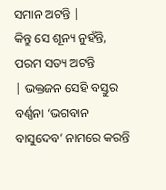ସମାନ ଅଟନ୍ତି |
କିନ୍ତୁ ସେ ଶୂନ୍ୟ ନୁହଁନ୍ତି, ପରମ ସତ୍ୟ ଅଟନ୍ତି
| ଭକ୍ତଜନ ସେହି ବସ୍ତୁର ବର୍ଣ୍ଣନା ‘ଭଗବାନ ବାସୁଦେବ’ ନାମରେ କରନ୍ତି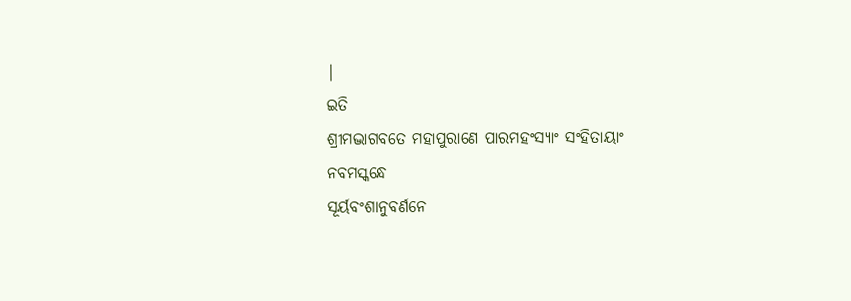|
ଇତି
ଶ୍ରୀମଦ୍ଭାଗବତେ ମହାପୁରାଣେ ପାରମହଂସ୍ୟାଂ ସଂହିତାୟାଂ
ନବମସ୍କନ୍ଧେ
ସୂର୍ୟବଂଶାନୁବର୍ଣନେ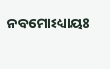ନବମୋଽଧ୍ୟାୟଃ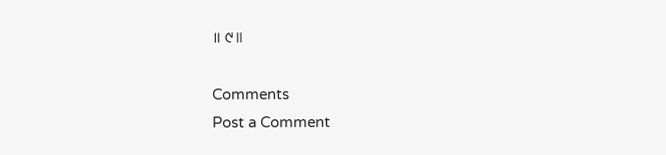॥ ୯॥

Comments
Post a Comment